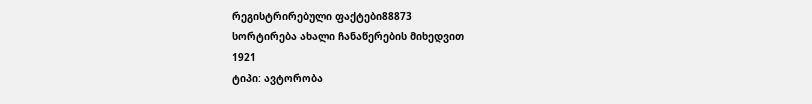რეგისტრირებული ფაქტები88873
სორტირება ახალი ჩანაწერების მიხედვით
1921
ტიპი: ავტორობა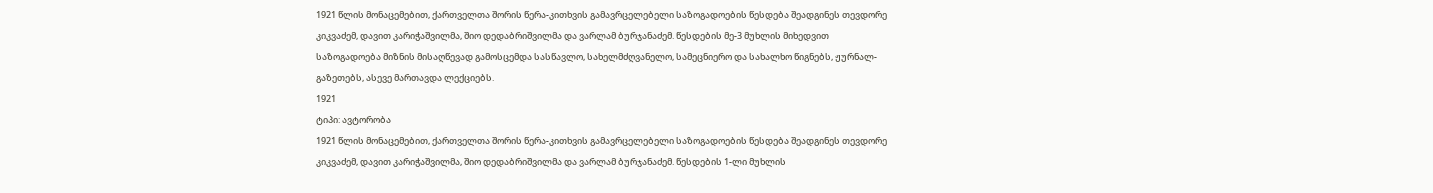1921 წლის მონაცემებით, ქართველთა შორის წერა-კითხვის გამავრცელებელი საზოგადოების წესდება შეადგინეს თევდორე კიკვაძემ, დავით კარიჭაშვილმა, შიო დედაბრიშვილმა და ვარლამ ბურჯანაძემ. წესდების მე-3 მუხლის მიხედვით საზოგადოება მიზნის მისაღწევად გამოსცემდა სასწავლო, სახელმძღვანელო, სამეცნიერო და სახალხო წიგნებს, ჟურნალ-გაზეთებს, ასევე მართავდა ლექციებს.
1921
ტიპი: ავტორობა
1921 წლის მონაცემებით, ქართველთა შორის წერა-კითხვის გამავრცელებელი საზოგადოების წესდება შეადგინეს თევდორე კიკვაძემ, დავით კარიჭაშვილმა, შიო დედაბრიშვილმა და ვარლამ ბურჯანაძემ. წესდების 1-ლი მუხლის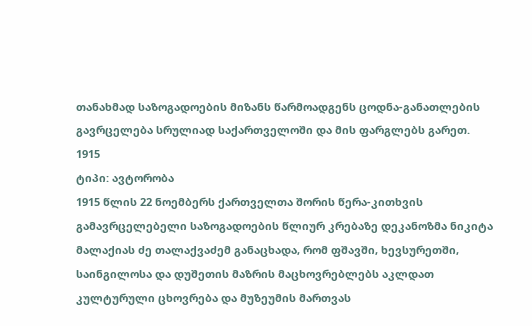თანახმად საზოგადოების მიზანს წარმოადგენს ცოდნა-განათლების გავრცელება სრულიად საქართველოში და მის ფარგლებს გარეთ.
1915
ტიპი: ავტორობა
1915 წლის 22 ნოემბერს ქართველთა შორის წერა-კითხვის გამავრცელებელი საზოგადოების წლიურ კრებაზე დეკანოზმა ნიკიტა მალაქიას ძე თალაქვაძემ განაცხადა, რომ ფშავში, ხევსურეთში, საინგილოსა და დუშეთის მაზრის მაცხოვრებლებს აკლდათ კულტურული ცხოვრება და მუზეუმის მართვას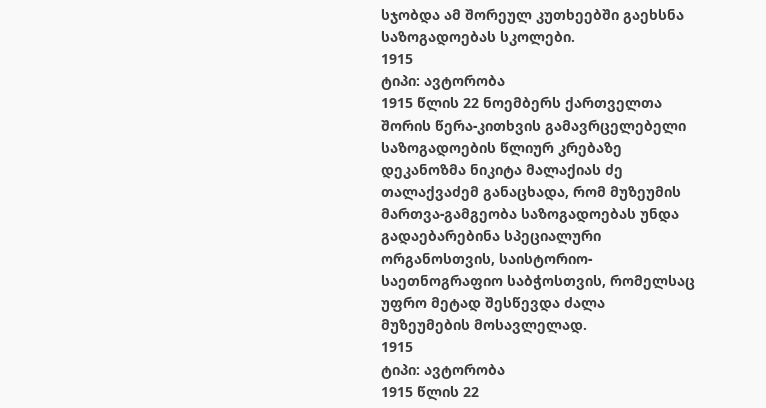სჯობდა ამ შორეულ კუთხეებში გაეხსნა საზოგადოებას სკოლები.
1915
ტიპი: ავტორობა
1915 წლის 22 ნოემბერს ქართველთა შორის წერა-კითხვის გამავრცელებელი საზოგადოების წლიურ კრებაზე დეკანოზმა ნიკიტა მალაქიას ძე თალაქვაძემ განაცხადა, რომ მუზეუმის მართვა-გამგეობა საზოგადოებას უნდა გადაებარებინა სპეციალური ორგანოსთვის, საისტორიო-საეთნოგრაფიო საბჭოსთვის, რომელსაც უფრო მეტად შესწევდა ძალა მუზეუმების მოსავლელად.
1915
ტიპი: ავტორობა
1915 წლის 22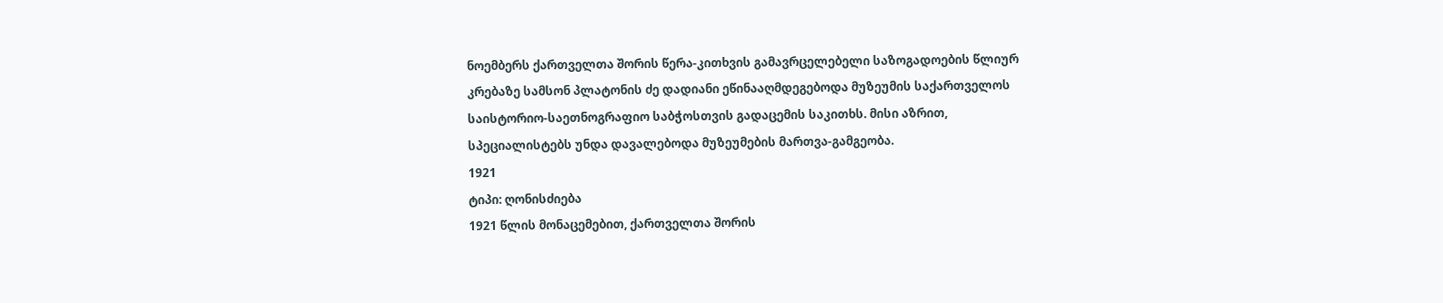ნოემბერს ქართველთა შორის წერა-კითხვის გამავრცელებელი საზოგადოების წლიურ კრებაზე სამსონ პლატონის ძე დადიანი ეწინააღმდეგებოდა მუზეუმის საქართველოს საისტორიო-საეთნოგრაფიო საბჭოსთვის გადაცემის საკითხს. მისი აზრით, სპეციალისტებს უნდა დავალებოდა მუზეუმების მართვა-გამგეობა.
1921
ტიპი: ღონისძიება
1921 წლის მონაცემებით, ქართველთა შორის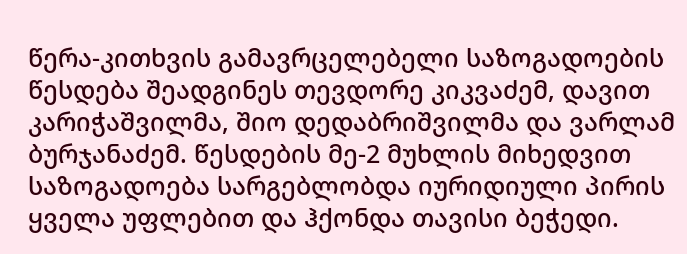წერა-კითხვის გამავრცელებელი საზოგადოების წესდება შეადგინეს თევდორე კიკვაძემ, დავით კარიჭაშვილმა, შიო დედაბრიშვილმა და ვარლამ ბურჯანაძემ. წესდების მე-2 მუხლის მიხედვით საზოგადოება სარგებლობდა იურიდიული პირის ყველა უფლებით და ჰქონდა თავისი ბეჭედი.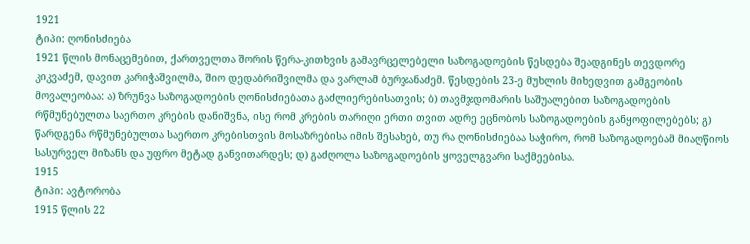1921
ტიპი: ღონისძიება
1921 წლის მონაცემებით, ქართველთა შორის წერა-კითხვის გამავრცელებელი საზოგადოების წესდება შეადგინეს თევდორე კიკვაძემ, დავით კარიჭაშვილმა, შიო დედაბრიშვილმა და ვარლამ ბურჯანაძემ. წესდების 23-ე მუხლის მიხედვით გამგეობის მოვალეობაა: ა) ზრუნვა საზოგადოების ღონისძიებათა გაძლიერებისათვის; ბ) თავმჯდომარის საშუალებით საზოგადოების რწმუნებულთა საერთო კრების დანიშვნა, ისე რომ კრების თარიღი ერთი თვით ადრე ეცნობოს საზოგადოების განყოფილებებს; გ) წარდგენა რწმუნებულთა საერთო კრებისთვის მოსაზრებისა იმის შესახებ, თუ რა ღონისძიებაა საჭირო, რომ საზოგადოებამ მიაღწიოს სასურველ მიზანს და უფრო მეტად განვითარდეს; დ) გაძღოლა საზოგადოების ყოველგვარი საქმეებისა.
1915
ტიპი: ავტორობა
1915 წლის 22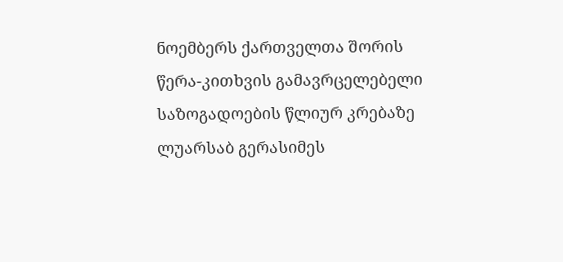ნოემბერს ქართველთა შორის წერა-კითხვის გამავრცელებელი საზოგადოების წლიურ კრებაზე ლუარსაბ გერასიმეს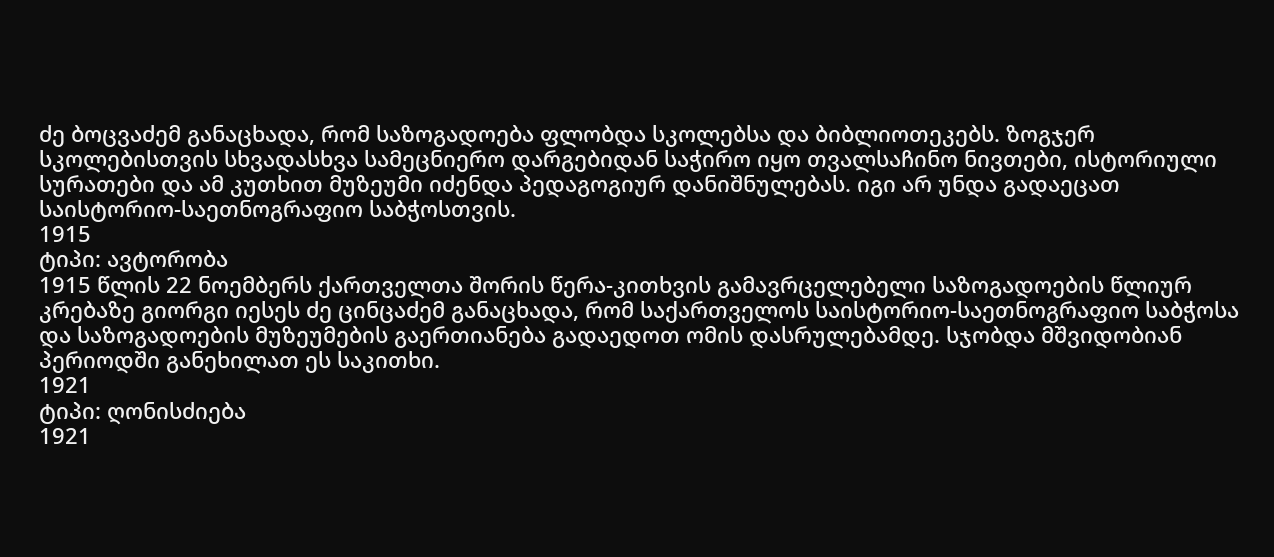ძე ბოცვაძემ განაცხადა, რომ საზოგადოება ფლობდა სკოლებსა და ბიბლიოთეკებს. ზოგჯერ სკოლებისთვის სხვადასხვა სამეცნიერო დარგებიდან საჭირო იყო თვალსაჩინო ნივთები, ისტორიული სურათები და ამ კუთხით მუზეუმი იძენდა პედაგოგიურ დანიშნულებას. იგი არ უნდა გადაეცათ საისტორიო-საეთნოგრაფიო საბჭოსთვის.
1915
ტიპი: ავტორობა
1915 წლის 22 ნოემბერს ქართველთა შორის წერა-კითხვის გამავრცელებელი საზოგადოების წლიურ კრებაზე გიორგი იესეს ძე ცინცაძემ განაცხადა, რომ საქართველოს საისტორიო-საეთნოგრაფიო საბჭოსა და საზოგადოების მუზეუმების გაერთიანება გადაედოთ ომის დასრულებამდე. სჯობდა მშვიდობიან პერიოდში განეხილათ ეს საკითხი.
1921
ტიპი: ღონისძიება
1921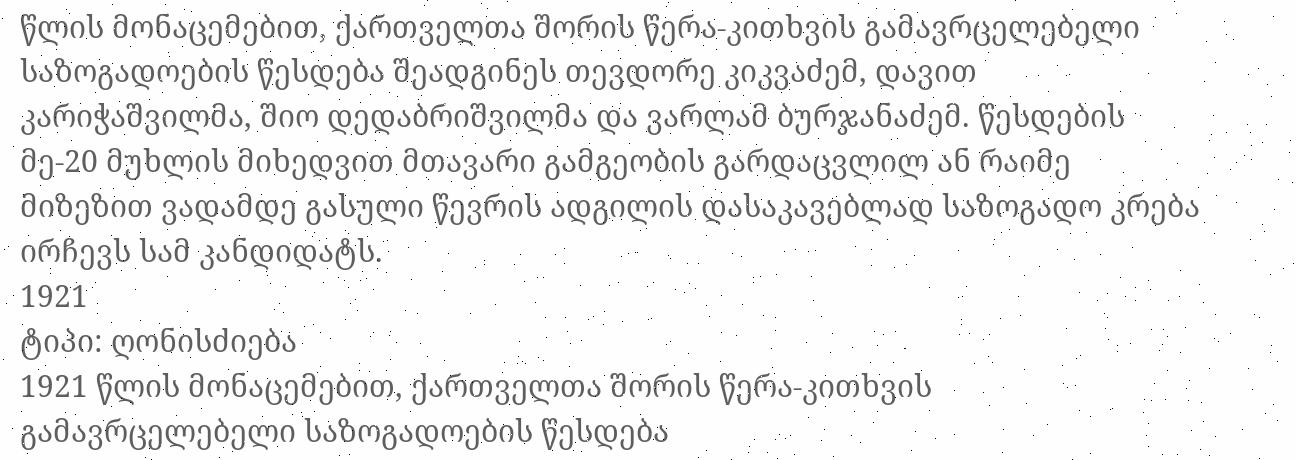წლის მონაცემებით, ქართველთა შორის წერა-კითხვის გამავრცელებელი საზოგადოების წესდება შეადგინეს თევდორე კიკვაძემ, დავით კარიჭაშვილმა, შიო დედაბრიშვილმა და ვარლამ ბურჯანაძემ. წესდების მე-20 მუხლის მიხედვით მთავარი გამგეობის გარდაცვლილ ან რაიმე მიზეზით ვადამდე გასული წევრის ადგილის დასაკავებლად საზოგადო კრება ირჩევს სამ კანდიდატს.
1921
ტიპი: ღონისძიება
1921 წლის მონაცემებით, ქართველთა შორის წერა-კითხვის გამავრცელებელი საზოგადოების წესდება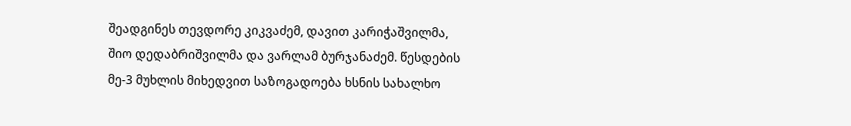შეადგინეს თევდორე კიკვაძემ, დავით კარიჭაშვილმა, შიო დედაბრიშვილმა და ვარლამ ბურჯანაძემ. წესდების მე-3 მუხლის მიხედვით საზოგადოება ხსნის სახალხო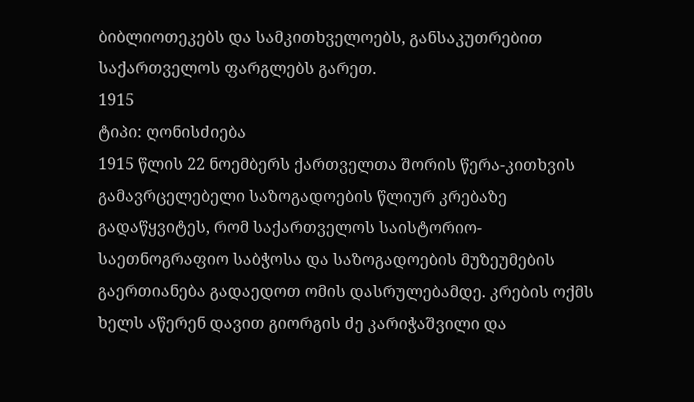ბიბლიოთეკებს და სამკითხველოებს, განსაკუთრებით საქართველოს ფარგლებს გარეთ.
1915
ტიპი: ღონისძიება
1915 წლის 22 ნოემბერს ქართველთა შორის წერა-კითხვის გამავრცელებელი საზოგადოების წლიურ კრებაზე გადაწყვიტეს, რომ საქართველოს საისტორიო-საეთნოგრაფიო საბჭოსა და საზოგადოების მუზეუმების გაერთიანება გადაედოთ ომის დასრულებამდე. კრების ოქმს ხელს აწერენ დავით გიორგის ძე კარიჭაშვილი და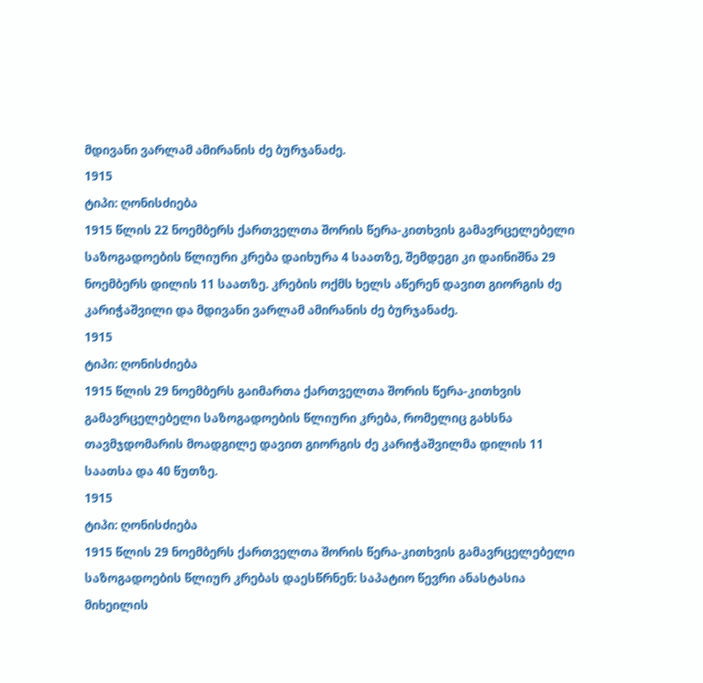მდივანი ვარლამ ამირანის ძე ბურჯანაძე.
1915
ტიპი: ღონისძიება
1915 წლის 22 ნოემბერს ქართველთა შორის წერა-კითხვის გამავრცელებელი საზოგადოების წლიური კრება დაიხურა 4 საათზე, შემდეგი კი დაინიშნა 29 ნოემბერს დილის 11 საათზე. კრების ოქმს ხელს აწერენ დავით გიორგის ძე კარიჭაშვილი და მდივანი ვარლამ ამირანის ძე ბურჯანაძე.
1915
ტიპი: ღონისძიება
1915 წლის 29 ნოემბერს გაიმართა ქართველთა შორის წერა-კითხვის გამავრცელებელი საზოგადოების წლიური კრება, რომელიც გახსნა თავმჯდომარის მოადგილე დავით გიორგის ძე კარიჭაშვილმა დილის 11 საათსა და 40 წუთზე.
1915
ტიპი: ღონისძიება
1915 წლის 29 ნოემბერს ქართველთა შორის წერა-კითხვის გამავრცელებელი საზოგადოების წლიურ კრებას დაესწრნენ: საპატიო წევრი ანასტასია მიხეილის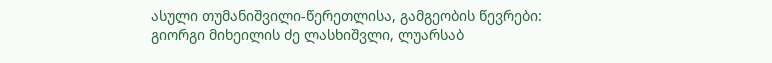ასული თუმანიშვილი-წერეთლისა, გამგეობის წევრები: გიორგი მიხეილის ძე ლასხიშვლი, ლუარსაბ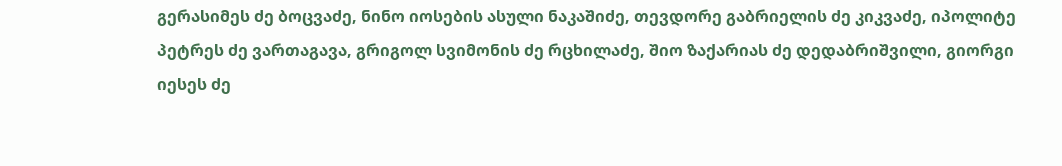გერასიმეს ძე ბოცვაძე, ნინო იოსების ასული ნაკაშიძე, თევდორე გაბრიელის ძე კიკვაძე, იპოლიტე პეტრეს ძე ვართაგავა, გრიგოლ სვიმონის ძე რცხილაძე, შიო ზაქარიას ძე დედაბრიშვილი, გიორგი იესეს ძე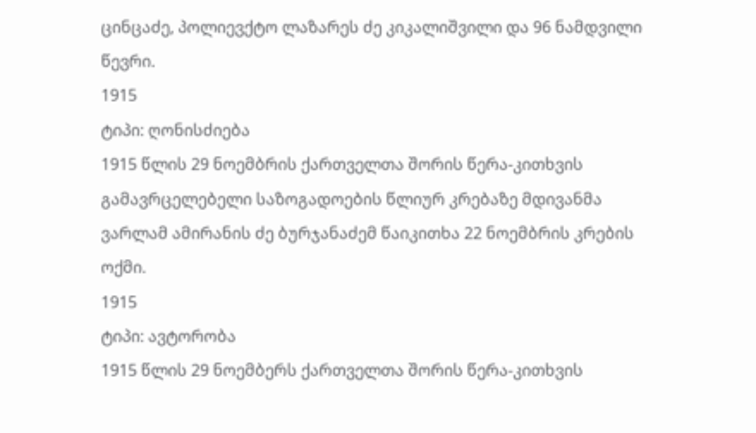ცინცაძე, პოლიევქტო ლაზარეს ძე კიკალიშვილი და 96 ნამდვილი წევრი.
1915
ტიპი: ღონისძიება
1915 წლის 29 ნოემბრის ქართველთა შორის წერა-კითხვის გამავრცელებელი საზოგადოების წლიურ კრებაზე მდივანმა ვარლამ ამირანის ძე ბურჯანაძემ წაიკითხა 22 ნოემბრის კრების ოქმი.
1915
ტიპი: ავტორობა
1915 წლის 29 ნოემბერს ქართველთა შორის წერა-კითხვის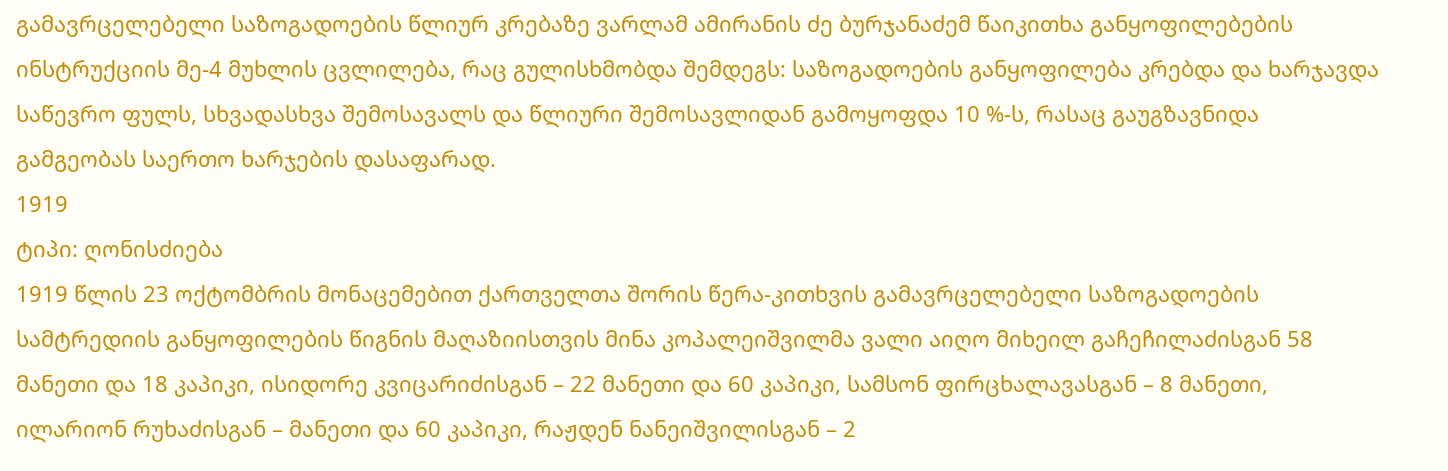გამავრცელებელი საზოგადოების წლიურ კრებაზე ვარლამ ამირანის ძე ბურჯანაძემ წაიკითხა განყოფილებების ინსტრუქციის მე-4 მუხლის ცვლილება, რაც გულისხმობდა შემდეგს: საზოგადოების განყოფილება კრებდა და ხარჯავდა საწევრო ფულს, სხვადასხვა შემოსავალს და წლიური შემოსავლიდან გამოყოფდა 10 %-ს, რასაც გაუგზავნიდა გამგეობას საერთო ხარჯების დასაფარად.
1919
ტიპი: ღონისძიება
1919 წლის 23 ოქტომბრის მონაცემებით ქართველთა შორის წერა-კითხვის გამავრცელებელი საზოგადოების სამტრედიის განყოფილების წიგნის მაღაზიისთვის მინა კოპალეიშვილმა ვალი აიღო მიხეილ გაჩეჩილაძისგან 58 მანეთი და 18 კაპიკი, ისიდორე კვიცარიძისგან – 22 მანეთი და 60 კაპიკი, სამსონ ფირცხალავასგან – 8 მანეთი, ილარიონ რუხაძისგან – მანეთი და 60 კაპიკი, რაჟდენ ნანეიშვილისგან – 2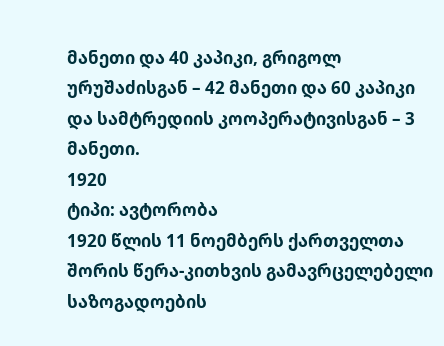მანეთი და 40 კაპიკი, გრიგოლ ურუშაძისგან – 42 მანეთი და 60 კაპიკი და სამტრედიის კოოპერატივისგან – 3 მანეთი.
1920
ტიპი: ავტორობა
1920 წლის 11 ნოემბერს ქართველთა შორის წერა-კითხვის გამავრცელებელი საზოგადოების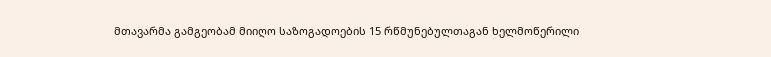მთავარმა გამგეობამ მიიღო საზოგადოების 15 რწმუნებულთაგან ხელმოწერილი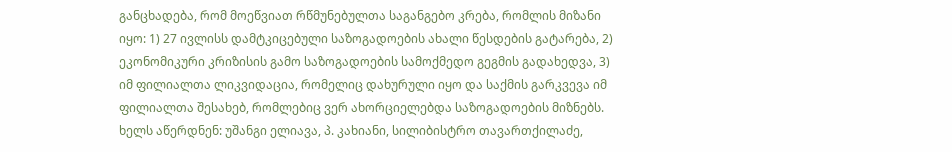განცხადება, რომ მოეწვიათ რწმუნებულთა საგანგებო კრება, რომლის მიზანი იყო: 1) 27 ივლისს დამტკიცებული საზოგადოების ახალი წესდების გატარება, 2) ეკონომიკური კრიზისის გამო საზოგადოების სამოქმედო გეგმის გადახედვა, 3) იმ ფილიალთა ლიკვიდაცია, რომელიც დახურული იყო და საქმის გარკვევა იმ ფილიალთა შესახებ, რომლებიც ვერ ახორციელებდა საზოგადოების მიზნებს. ხელს აწერდნენ: უშანგი ელიავა, პ. კახიანი, სილიბისტრო თავართქილაძე,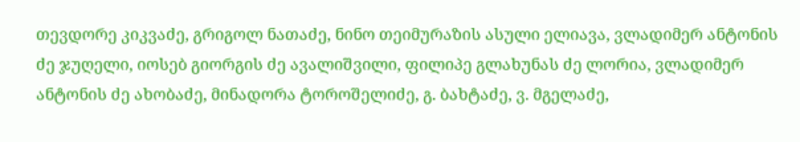თევდორე კიკვაძე, გრიგოლ ნათაძე, ნინო თეიმურაზის ასული ელიავა, ვლადიმერ ანტონის ძე ჯუღელი, იოსებ გიორგის ძე ავალიშვილი, ფილიპე გლახუნას ძე ლორია, ვლადიმერ ანტონის ძე ახობაძე, მინადორა ტოროშელიძე, გ. ბახტაძე, ვ. მგელაძე,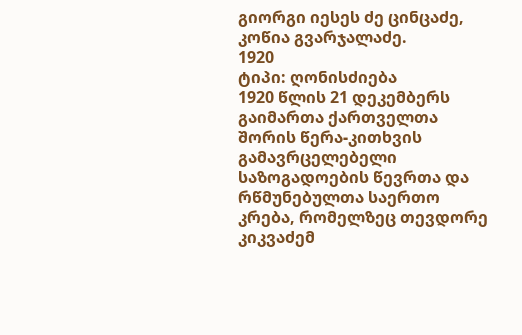გიორგი იესეს ძე ცინცაძე, კოწია გვარჯალაძე.
1920
ტიპი: ღონისძიება
1920 წლის 21 დეკემბერს გაიმართა ქართველთა შორის წერა-კითხვის გამავრცელებელი საზოგადოების წევრთა და რწმუნებულთა საერთო კრება, რომელზეც თევდორე კიკვაძემ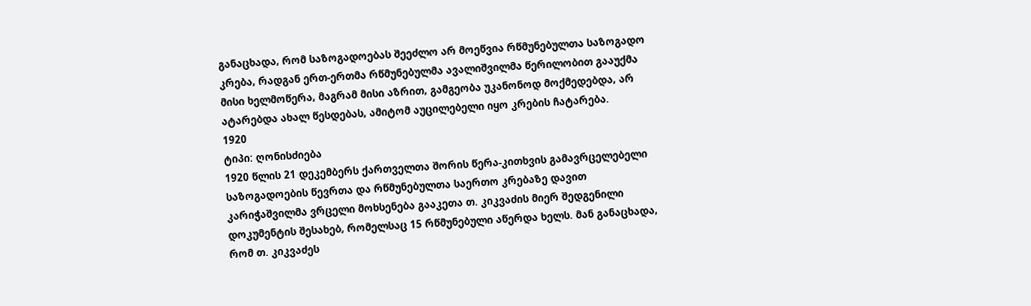განაცხადა, რომ საზოგადოებას შეეძლო არ მოეწვია რწმუნებულთა საზოგადო კრება, რადგან ერთ-ერთმა რწმუნებულმა ავალიშვილმა წერილობით გააუქმა მისი ხელმოწერა, მაგრამ მისი აზრით, გამგეობა უკანონოდ მოქმედებდა, არ ატარებდა ახალ წესდებას, ამიტომ აუცილებელი იყო კრების ჩატარება.
1920
ტიპი: ღონისძიება
1920 წლის 21 დეკემბერს ქართველთა შორის წერა-კითხვის გამავრცელებელი საზოგადოების წევრთა და რწმუნებულთა საერთო კრებაზე დავით კარიჭაშვილმა ვრცელი მოხსენება გააკეთა თ. კიკვაძის მიერ შედგენილი დოკუმენტის შესახებ, რომელსაც 15 რწმუნებული აწერდა ხელს. მან განაცხადა, რომ თ. კიკვაძეს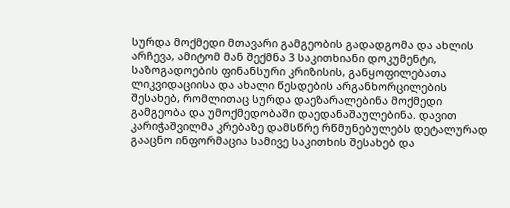სურდა მოქმედი მთავარი გამგეობის გადადგომა და ახლის არჩევა, ამიტომ მან შექმნა 3 საკითხიანი დოკუმენტი, საზოგადოების ფინანსური კრიზისის, განყოფილებათა ლიკვიდაციისა და ახალი წესდების არგანხორცილების შესახებ, რომლითაც სურდა დაეზარალებინა მოქმედი გამგეობა და უმოქმედობაში დაედანაშაულებინა. დავით კარიჭაშვილმა კრებაზე დამსწრე რწმუნებულებს დეტალურად გააცნო ინფორმაცია სამივე საკითხის შესახებ და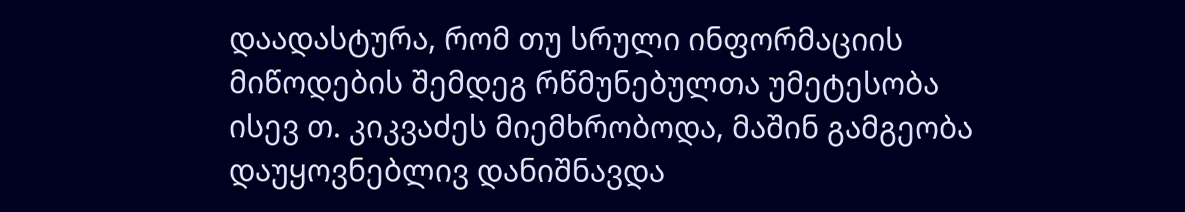დაადასტურა, რომ თუ სრული ინფორმაციის მიწოდების შემდეგ რწმუნებულთა უმეტესობა ისევ თ. კიკვაძეს მიემხრობოდა, მაშინ გამგეობა დაუყოვნებლივ დანიშნავდა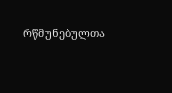რწმუნებულთა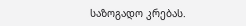საზოგადო კრებას.